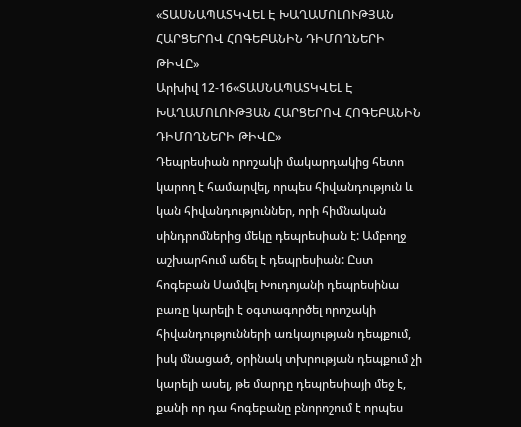«ՏԱՍՆԱՊԱՏԿՎԵԼ Է ԽԱՂԱՄՈԼՈՒԹՅԱՆ ՀԱՐՑԵՐՈՎ ՀՈԳԵԲԱՆԻՆ ԴԻՄՈՂՆԵՐԻ ԹԻՎԸ»
Արխիվ 12-16«ՏԱՍՆԱՊԱՏԿՎԵԼ Է ԽԱՂԱՄՈԼՈՒԹՅԱՆ ՀԱՐՑԵՐՈՎ ՀՈԳԵԲԱՆԻՆ ԴԻՄՈՂՆԵՐԻ ԹԻՎԸ»
Դեպրեսիան որոշակի մակարդակից հետո կարող է համարվել, որպես հիվանդություն և կան հիվանդություններ, որի հիմնական սինդրոմներից մեկը դեպրեսիան է: Ամբողջ աշխարհում աճել է դեպրեսիան: Ըստ հոգեբան Սամվել Խուդոյանի դեպրեսինա բառը կարելի է օգտագործել որոշակի հիվանդությունների առկայության դեպքում, իսկ մնացած, օրինակ տխրության դեպքում չի կարելի ասել, թե մարդը դեպրեսիայի մեջ է, քանի որ դա հոգեբանը բնորոշում է որպես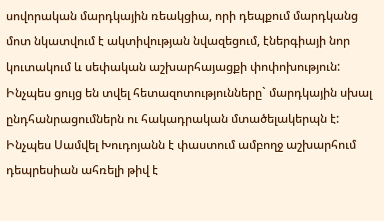սովորական մարդկային ռեակցիա, որի դեպքում մարդկանց մոտ նկատվում է ակտիվության նվազեցում, էներգիայի նոր կուտակում և սեփական աշխարհայացքի փոփոխություն: Ինչպես ցույց են տվել հետազոտությունները` մարդկային սխալ ընդհանրացումներն ու հակադրական մտածելակերպն է: Ինչպես Սամվել Խուդոյանն է փաստում ամբողջ աշխարհում դեպրեսիան ահռելի թիվ է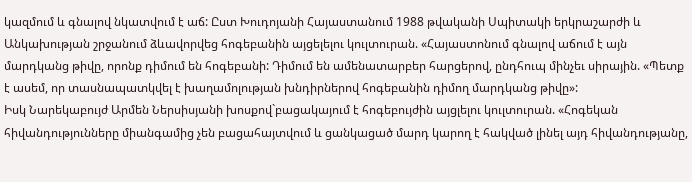կազմում և գնալով նկատվում է աճ: Ըստ Խուդոյանի Հայաստանում 1988 թվականի Սպիտակի երկրաշարժի և Անկախության շրջանում ձևավորվեց հոգեբանին այցելելու կուլտուրան. «Հայաստոնում գնալով աճում է այն մարդկանց թիվը, որոնք դիմում են հոգեբանի: Դիմում են ամենատարբեր հարցերով, ընդհուպ մինչեւ սիրային. «Պետք է ասեմ, որ տասնապատկվել է խաղամոլության խնդիրներով հոգեբանին դիմող մարդկանց թիվը»:
Իսկ Նարեկաբույժ Արմեն Ներսիսյանի խոսքով`բացակայում է հոգեբույժին այցլելու կուլտուրան. «Հոգեկան հիվանդությունները միանգամից չեն բացահայտվում և ցանկացած մարդ կարող է հակված լինել այդ հիվանդությանը,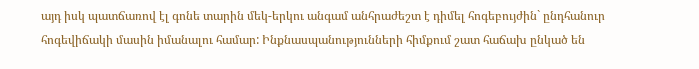այդ իսկ պատճառով էլ գոնե տարին մեկ-երկու անգամ անհրաժեշտ է դիմել հոգեբույժին` ընդհանուր հոգեվիճակի մասին իմանալու համար: Ինքնասպանությունների հիմքում շատ հաճախ ընկած են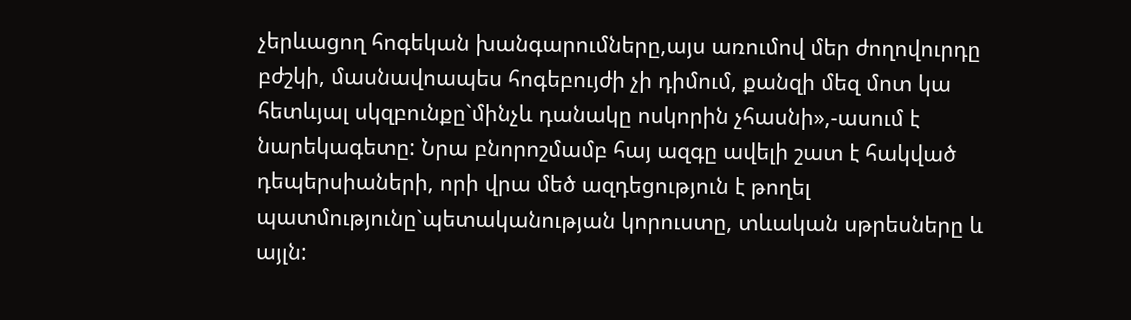չերևացող հոգեկան խանգարումները,այս առումով մեր ժողովուրդը բժշկի, մասնավոապես հոգեբույժի չի դիմում, քանզի մեզ մոտ կա հետևյալ սկզբունքը`մինչև դանակը ոսկորին չհասնի»,-ասում է նարեկագետը: Նրա բնորոշմամբ հայ ազգը ավելի շատ է հակված դեպերսիաների, որի վրա մեծ ազդեցություն է թողել պատմությունը`պետականության կորուստը, տևական սթրեսները և այլն: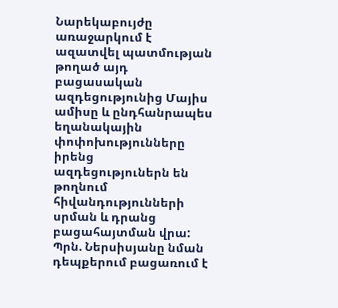Նարեկաբույժը առաջարկում է ազատվել պատմության թողած այդ բացասական ազդեցությունից Մայիս ամիսը և ընդհանրապես եղանակային փոփոխությունները իրենց ազդեցություներն են թողնում հիվանդությունների սրման և դրանց բացահայտման վրա: Պրն. Ներսիսյանը նման դեպքերում բացառում է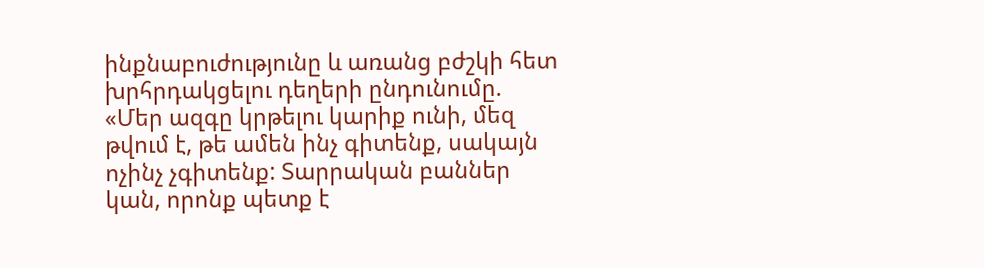ինքնաբուժությունը և առանց բժշկի հետ խրհրդակցելու դեղերի ընդունումը. «Մեր ազգը կրթելու կարիք ունի, մեզ թվում է, թե ամեն ինչ գիտենք, սակայն ոչինչ չգիտենք: Տարրական բաններ կան, որոնք պետք է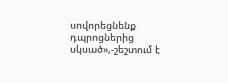սովորեցնենք դպրոցներից սկսած»,-շեշտում է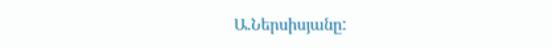Ա.Ներսիսյանը: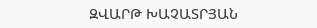ԶՎԱՐԹ ԽԱՉԱՏՐՅԱՆ